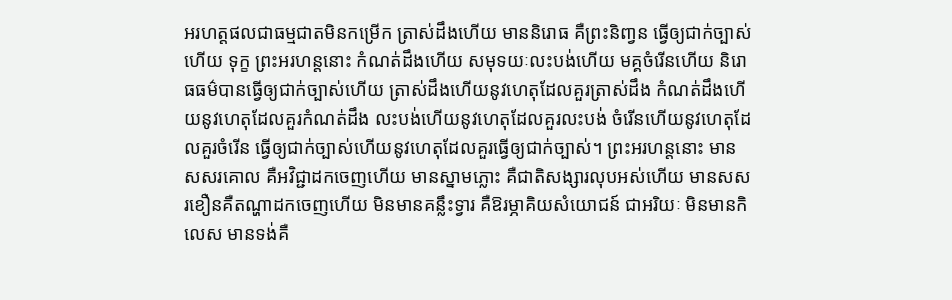អរហត្តផលជាធម្មជាតមិនកម្រើក ត្រាស់ដឹងហើយ មាននិរោធ គឺព្រះនិពា្វន ធ្វើឲ្យជាក់ច្បាស់ហើយ ទុក្ខ ព្រះអរហន្តនោះ កំណត់ដឹងហើយ សមុទយៈលះបង់ហើយ មគ្គចំរើនហើយ និរោធធម៌បានធ្វើឲ្យជាក់ច្បាស់ហើយ ត្រាស់ដឹងហើយនូវហេតុដែលគួរត្រាស់ដឹង កំណត់ដឹងហើយនូវហេតុដែលគួរកំណត់ដឹង លះបង់ហើយនូវហេតុដែលគួរលះបង់ ចំរើនហើយនូវហេតុដែលគួរចំរើន ធ្វើឲ្យជាក់ច្បាស់ហើយនូវហេតុដែលគួរធ្វើឲ្យជាក់ច្បាស់។ ព្រះអរហន្តនោះ មានសសរគោល គឺអវិជ្ជាដកចេញហើយ មានស្នាមភ្លោះ គឺជាតិសង្សារលុបអស់ហើយ មានសសរខឿនគឺតណ្ហាដកចេញហើយ មិនមានគន្លឹះទ្វារ គឺឱរម្ភាគិយសំយោជន៍ ជាអរិយៈ មិនមានកិលេស មានទង់គឺ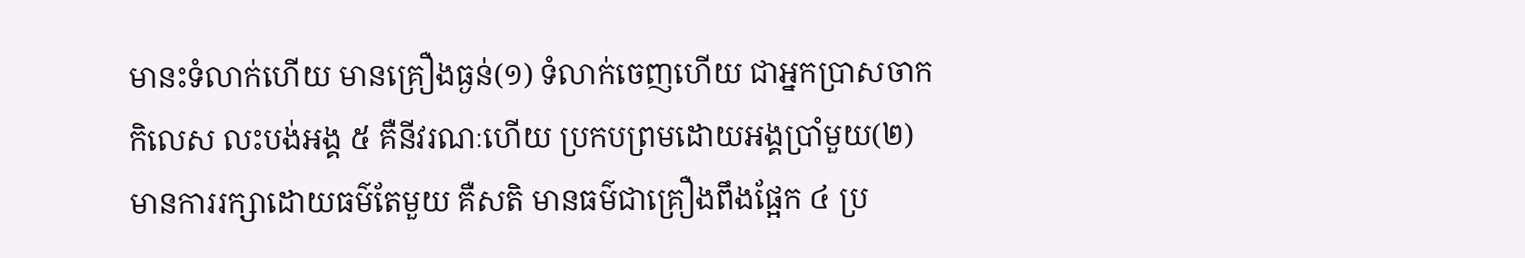មានះទំលាក់ហើយ មានគ្រឿងធ្ងន់(១) ទំលាក់ចេញហើយ ជាអ្នកបា្រសចាកកិលេស លះបង់អង្គ ៥ គឺនីវរណៈហើយ ប្រកបព្រមដោយអង្គបាំ្រមួយ(២) មានការរក្សាដោយធម៌តែមួយ គឺសតិ មានធម៌ជាគ្រឿងពឹងផ្អែក ៤ ប្រ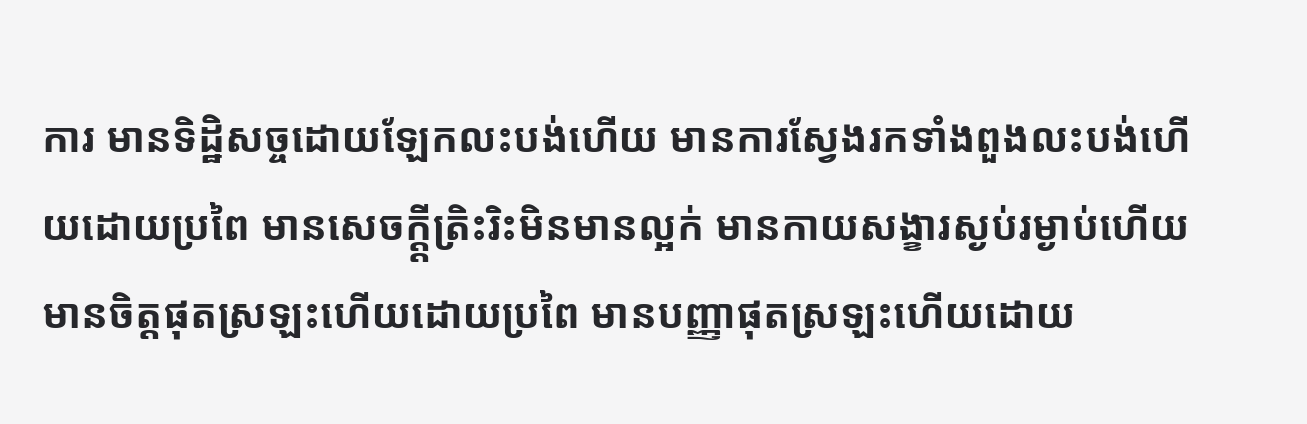ការ មានទិដ្ឋិសច្ចដោយឡែកលះបង់ហើយ មានការស្វែងរកទាំងពួងលះបង់ហើយដោយប្រពៃ មានសេចក្តី្តត្រិះរិះមិនមានល្អក់ មានកាយសង្ខារស្ងប់រម្ងាប់ហើយ មានចិត្តផុតស្រឡះហើយដោយប្រពៃ មានបញ្ញាផុតស្រឡះហើយដោយ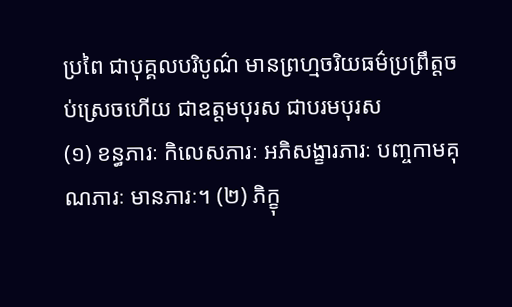ប្រពៃ ជាបុគ្គលបរិបូណ៌ មានព្រហ្មចរិយធម៌ប្រព្រឹត្តចប់ស្រេចហើយ ជាឧត្តមបុរស ជាបរមបុរស
(១) ខន្ធភារៈ កិលេសភារៈ អភិសង្ខារភារៈ បញ្ចកាមគុណភារៈ មានភារៈ។ (២) ភិក្ខុ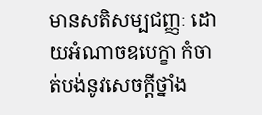មានសតិសម្បជញ្ញៈ ដោយអំណាចឧបេក្ខា កំចាត់បង់នូវសេចក្តីថ្នាំង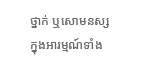ថ្នាក់ ឬសោមនស្សក្នុងអារម្មណ៍ទាំង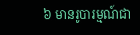៦ មានរូបារម្មណ៍ជា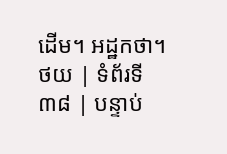ដើម។ អដ្ឋកថា។
ថយ | ទំព័រទី ៣៨ | បន្ទាប់